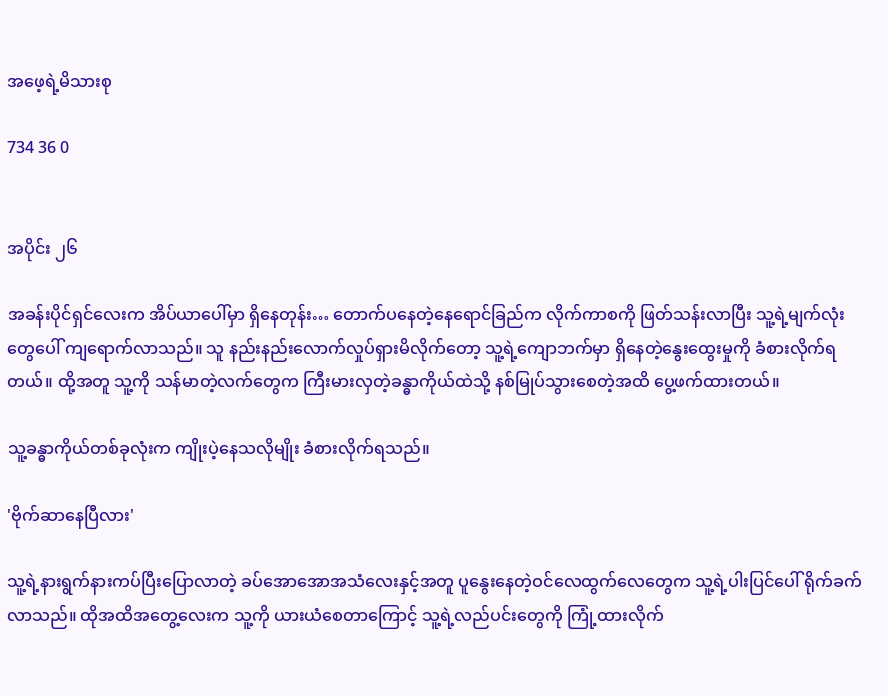အဖေ့ရဲ့မိသားစု

734 36 0


အပိုင်း ၂၆

အခန်းပိုင်ရှင်လေးက အိပ်ယာပေါ်မှာ ရှိနေတုန်း… တောက်ပနေတဲ့နေရောင်ခြည်က လိုက်ကာစကို ဖြတ်သန်းလာပြီး သူ့ရဲ့မျက်လုံးတွေပေါ် ကျရောက်လာသည်။ သူ နည်းနည်းလောက်လှုပ်ရှားမိလိုက်တော့ သူ့ရဲ့ကျောဘက်မှာ ရှိနေတဲ့နွေးထွေးမှုကို ခံစားလိုက်ရတယ်။ ထို့အတူ သူ့ကို သန်မာတဲ့လက်တွေက ကြီးမားလှတဲ့ခန္ဓာကိုယ်ထဲသို့ နစ်မြုပ်သွားစေတဲ့အထိ ပွေ့ဖက်ထားတယ်။

သူ့ခန္ဓာကိုယ်တစ်ခုလုံးက ကျိုးပဲ့နေသလိုမျိုး ခံစားလိုက်ရသည်။

'ဗိုက်ဆာနေပြီလား'

သူ့ရဲ့နားရွက်နားကပ်ပြီးပြောလာတဲ့ ခပ်အောအောအသံလေးနှင့်အတူ ပူနွေးနေတဲ့ဝင်လေထွက်လေတွေက သူ့ရဲ့ပါးပြင်ပေါ် ရိုက်ခက်လာသည်။ ထိုအထိအတွေ့လေးက သူ့ကို ယားယံစေတာကြောင့် သူ့ရဲ့လည်ပင်းတွေကို ကြုံ့ထားလိုက်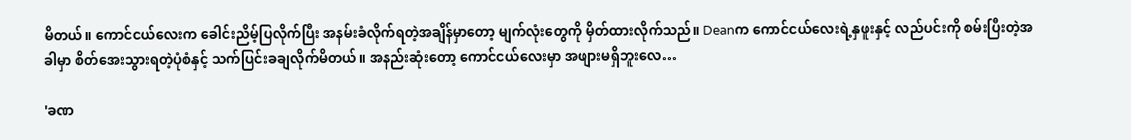မိတယ်။ ကောင်ငယ်လေးက ခေါင်းညိမ့်ပြလိုက်ပြီး အနမ်းခံလိုက်ရတဲ့အချိန်မှာတော့ မျက်လုံးတွေကို မှိတ်ထားလိုက်သည်။ Deanက ကောင်ငယ်လေးရဲ့နှဖူးနှင့် လည်ပင်းကို စမ်းပြီးတဲ့အခါမှာ စိတ်အေးသွားရတဲ့ပုံစံနှင့် သက်ပြင်းခချလိုက်မိတယ်။ အနည်းဆုံးတော့ ကောင်ငယ်လေးမှာ အဖျားမရှိဘူးလေ…

'ခဏ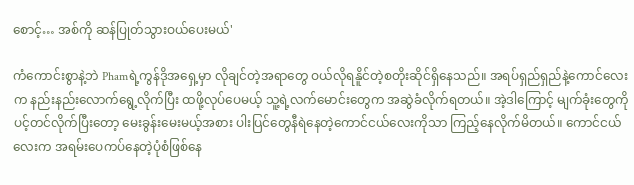စောင့်… အစ်ကို ဆန်ပြုတ်သွားဝယ်ပေးမယ်'

ကံကောင်းစွာနဲ့ဘဲ Phamရဲ့ကွန်ဒိုအရှေ့မှာ လိုချင်တဲ့အရာတွေ ဝယ်လိုရနိူင်တဲ့စတိုးဆိုင်ရှိနေသည်။ အရပ်ရှည်ရှည်နဲ့ကောင်လေးက နည်းနည်းလောက်ရွေ့လိုက်ပြီး ထဖို့လုပ်ပေမယ့် သူ့ရဲ့လက်မောင်းတွေက အဆွဲခံလိုက်ရတယ်။ အဲ့ဒါကြောင့် မျက်ခုံးတွေကို ပင့်တင်လိုက်ပြီးတော့ မေးခွန်းမေးမယ့်အစား ပါးပြင်တွေနီရဲနေတဲ့ကောင်ငယ်လေးကိုသာ ကြည့်နေလိုက်မိတယ်။ ကောင်ငယ်လေးက အရမ်းပေကပ်နေတဲ့ပုံစံဖြစ်နေ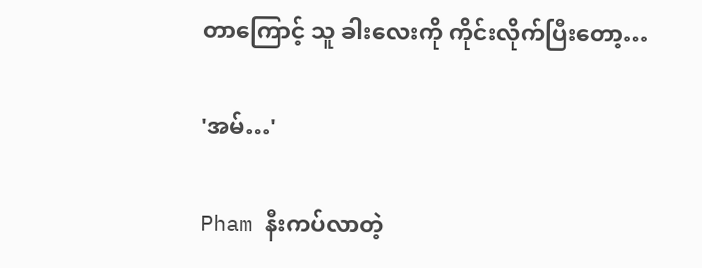တာကြောင့် သူ ခါးလေးကို ကိုင်းလိုက်ပြီးတော့…

'အမ်…'

Pham နီးကပ်လာတဲ့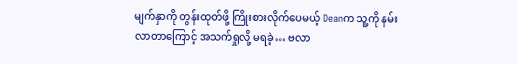မျက်နှာကို တွန်းထုတ်ဖို့ ကြိုးစားလိုက်ပေမယ့် Deanက သူ့ကို နမ်းလာတာကြောင့် အသက်ရှုလို့ မရခဲ့… ဗလာ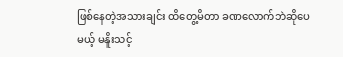ဖြစ်နေတဲ့အသားချင်း ထိတွေ့မိတာ ခဏလောက်ဘဲဆိုပေမယ့် မနိူးသင့်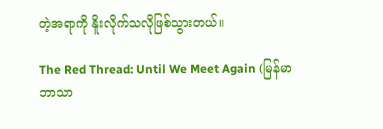တဲ့အရာကို နိူးလိုက်သလိုဖြစ်သွားတယ်။

The Red Thread: Until We Meet Again (မြန်မာဘာသာ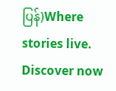ပြန်)Where stories live. Discover now